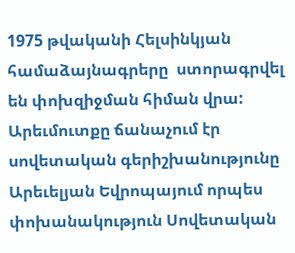1975 թվականի Հելսինկյան համաձայնագրերը  ստորագրվել են փոխզիջման հիման վրա: Արեւմուտքը ճանաչում էր սովետական գերիշխանությունը Արեւելյան Եվրոպայում որպես փոխանակություն Սովետական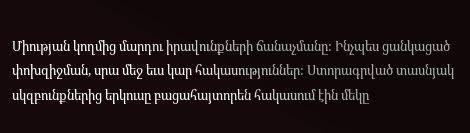Միության կողմից մարդու իրավունքների ճանաչմանը: Ինչպես ցանկացած փոխզիջման, սրա մեջ եւս կար հակասություններ: Ստորագրված տասնյակ սկզբունքներից երկուսը բացահայտորեն հակասում էին մեկը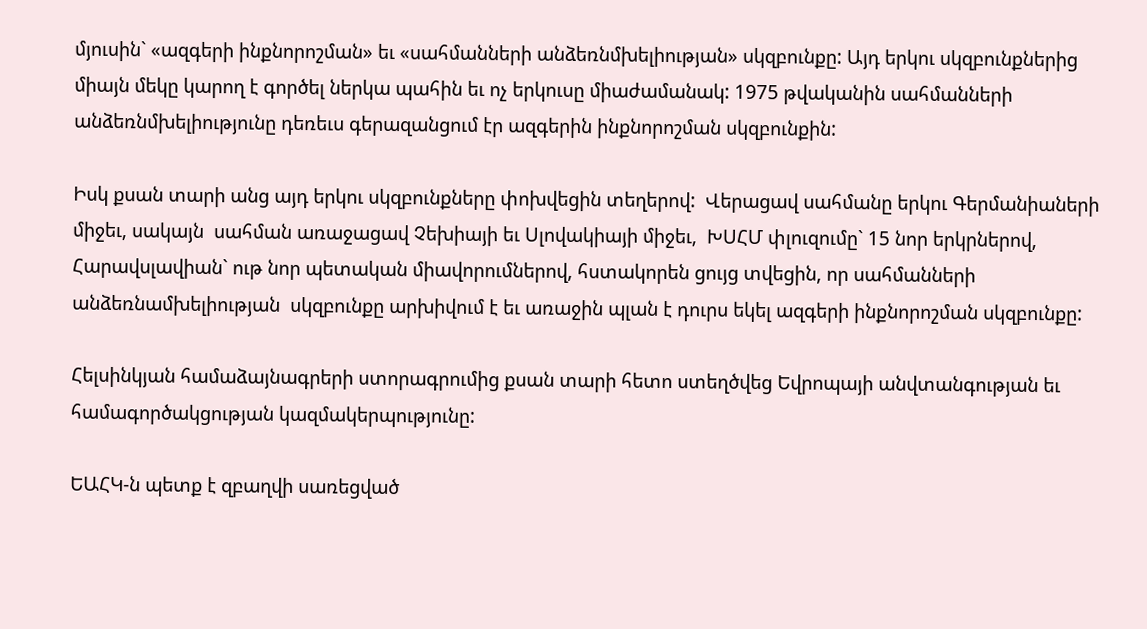մյուսին` «ազգերի ինքնորոշման» եւ «սահմանների անձեռնմխելիության» սկզբունքը: Այդ երկու սկզբունքներից միայն մեկը կարող է գործել ներկա պահին եւ ոչ երկուսը միաժամանակ: 1975 թվականին սահմանների անձեռնմխելիությունը դեռեւս գերազանցում էր ազգերին ինքնորոշման սկզբունքին:

Իսկ քսան տարի անց այդ երկու սկզբունքները փոխվեցին տեղերով:  Վերացավ սահմանը երկու Գերմանիաների միջեւ, սակայն  սահման առաջացավ Չեխիայի եւ Սլովակիայի միջեւ,  ԽՍՀՄ փլուզումը` 15 նոր երկրներով, Հարավսլավիան` ութ նոր պետական միավորումներով, հստակորեն ցույց տվեցին, որ սահմանների անձեռնամխելիության  սկզբունքը արխիվում է եւ առաջին պլան է դուրս եկել ազգերի ինքնորոշման սկզբունքը:

Հելսինկյան համաձայնագրերի ստորագրումից քսան տարի հետո ստեղծվեց Եվրոպայի անվտանգության եւ համագործակցության կազմակերպությունը:

ԵԱՀԿ-ն պետք է զբաղվի սառեցված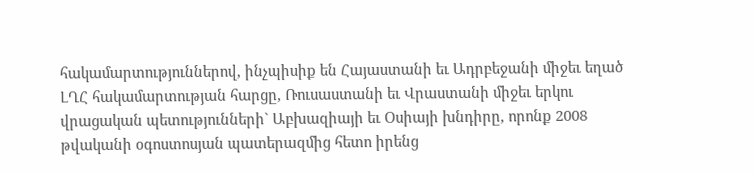հակամարտություններով, ինչպիսիք են Հայաստանի եւ Ադրբեջանի միջեւ եղած ԼՂՀ հակամարտության հարցը, Ռուսաստանի եւ Վրաստանի միջեւ երկու վրացական պետությունների` Աբխազիայի եւ Օսիայի խնդիրը, որոնք 2008 թվականի օգոստոսյան պատերազմից հետո իրենց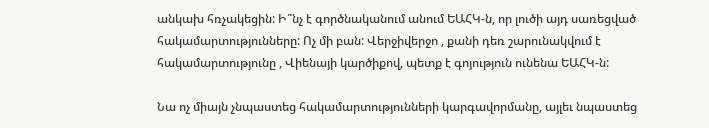անկախ հռչակեցին: Ի՞նչ է գործնականում անում ԵԱՀԿ-ն, որ լուծի այդ սառեցված հակամարտությունները: Ոչ մի բան: Վերջիվերջո , քանի դեռ շարունակվում է հակամարտությունը , Վիենայի կարծիքով, պետք է գոյություն ունենա ԵԱՀԿ-ն:

Նա ոչ միայն չնպաստեց հակամարտությունների կարգավորմանը, այլեւ նպաստեց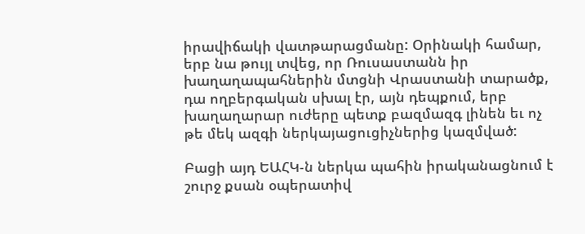իրավիճակի վատթարացմանը: Օրինակի համար, երբ նա թույլ տվեց, որ Ռուսաստանն իր խաղաղապահներին մտցնի Վրաստանի տարածք, դա ողբերգական սխալ էր, այն դեպքում, երբ խաղաղարար ուժերը պետք բազմազգ լինեն եւ ոչ թե մեկ ազգի ներկայացուցիչներից կազմված:

Բացի այդ ԵԱՀԿ-ն ներկա պահին իրականացնում է շուրջ քսան օպերատիվ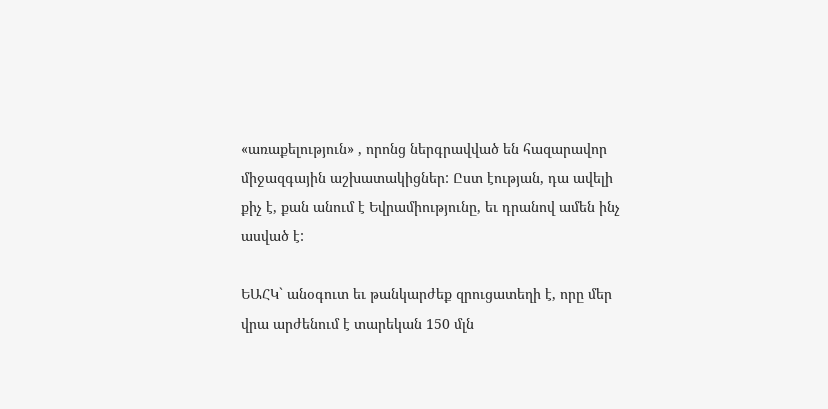«առաքելություն» , որոնց ներգրավված են հազարավոր միջազգային աշխատակիցներ: Ըստ էության, դա ավելի քիչ է, քան անում է Եվրամիությունը, եւ դրանով ամեն ինչ ասված է:

ԵԱՀԿ` անօգուտ եւ թանկարժեք զրուցատեղի է, որը մեր վրա արժենում է տարեկան 150 մլն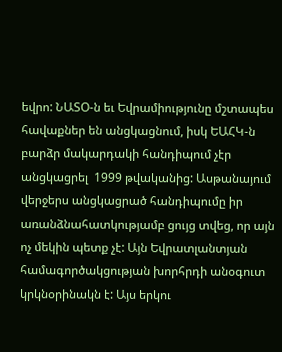եվրո: ՆԱՏՕ-ն եւ Եվրամիությունը մշտապես հավաքներ են անցկացնում, իսկ ԵԱՀԿ-ն բարձր մակարդակի հանդիպում չէր անցկացրել  1999 թվականից: Ասթանայում վերջերս անցկացրած հանդիպումը իր առանձնահատկությամբ ցույց տվեց, որ այն ոչ մեկին պետք չէ: Այն Եվրատլանտյան համագործակցության խորհրդի անօգուտ կրկնօրինակն է: Այս երկու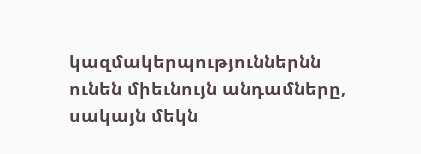կազմակերպություններնն ունեն միեւնույն անդամները, սակայն մեկն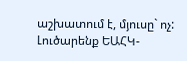աշխատում է, մյուսը` ոչ: Լուծարենք ԵԱՀԿ-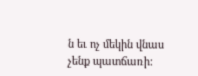ն եւ ոչ մեկին վնաս  չենք պատճառի: